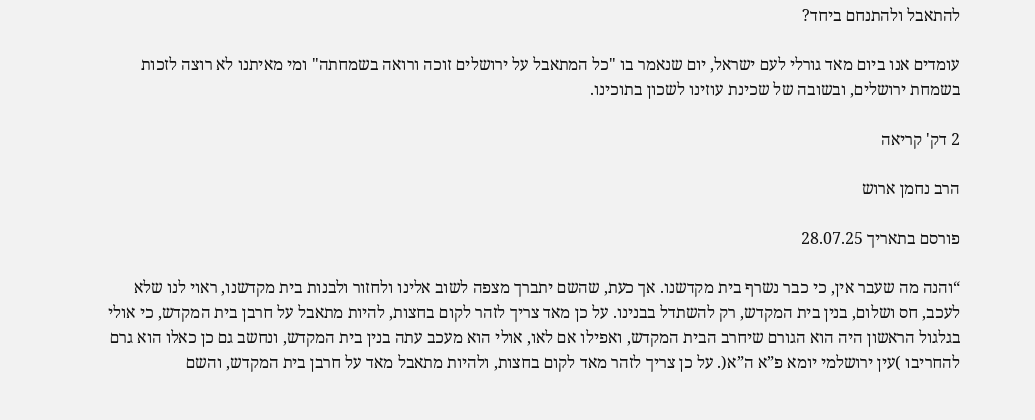להתאבל ולהתנחם ביחד?

עומדים אנו ביום מאד גורלי לעם ישראל, יום שנאמר בו "כל המתאבל על ירושלים זוכה ורואה בשמחתה" ומי מאיתנו לא רוצה לזכות בשמחת ירושלים, ובשובה של שכינת עוזינו לשכון בתוכינו.

2 דק' קריאה

הרב נחמן ארוש

פורסם בתאריך 28.07.25

“והנה מה שעבר אין, כי כבר נשרף בית מקדשנו. אך כעת, שהשם יתברך מצפה לשוב אלינו ולחזור ולבנות בית מקדשנו, ראוי לנו שלא לעכב, חס ושלום, בנין בית המקדש, רק להשתדל בבנינו. על כן מאד צריך לזהר לקום בחצות, להיות מתאבל על חרבן בית המקדש, כי אולי בגלגול הראשון היה הוא הגורם שיחרב הבית המקדש, ואפילו אם לאו, אולי הוא מעכב עתה בנין בית המקדש, ונחשב גם כן כאלו הוא גרם להחריבו )עין ירושלמי יומא פ”א ה”א(. על כן צריך לזהר מאד לקום בחצות, ולהיות מתאבל מאד על חרבן בית המקדש, והשם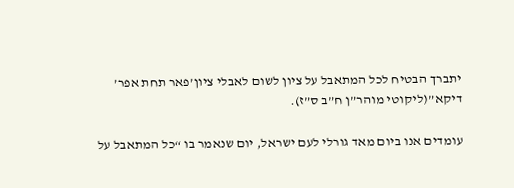יתברך הבטיח לכל המתאבל על ציון לשום לאבלי ציון’פאר תחת אפר’ דיקא”(ליקוטי מוהר”ן ח”ב ס”ז).

עומדים אנו ביום מאד גורלי לעם ישראל, יום שנאמר בו “כל המתאבל על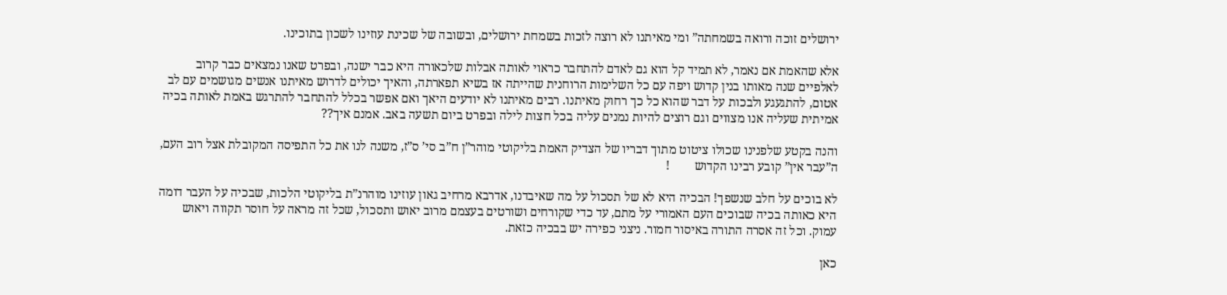ירושלים זוכה ורואה בשמחתה” ומי מאיתנו לא רוצה לזכות בשמחת ירושלים, ובשובה של שכינת עוזינו לשכון בתוכינו.

אלא שהאמת אם נאמר, לא תמיד קל הוא גם לאדם להתחבר כראוי לאותה אבלות שלכאורה היא כבר ישנה, ובפרט שאנו נמצאים כבר קרוב לאלפיים שנה מאותו בנין קדוש ויפה עם כל השלימות הרוחנית שהייתה אז בשיא תפארתה, והאיך יכולים לדרוש מאיתנו אנשים מגושמים עם לב אטום, להתגעגע ולבכות על דבר שהוא כל כך רחוק מאיתנו. רבים מאיתנו לא יודעים היאך ואם אפשר בכלל להתחבר להתרגש באמת לאותה בכיה אמיתית שעליה אנו מצווים וגם רוצים להיות נמנים עליה בכל חצות לילה ובפרט ביום תשעה באב. אמנם איך??

והנה בקטע שלפנינו שכולו ציטוט מתוך דבריו של הצדיק האמת בליקוטי מוהר”ן ח”ב סי’ ס”ז, משנה לנו את כל התפיסה המקובלת אצל רוב העם, ה”עבר אין” קובע רבינו הקדוש        !

לא בוכים על חלב שנשפך! הבכיה היא לא של תסכול על מה שאיבדנו, אדרבא מרחיב גאון עוזינו מוהרנ”ת בליקוטי הלכות, שבכיה על העבר דומה היא כאותה בכיה שבוכים העם האמורי על מתם, עד כדי שקורחים ושורטים בעצמם מרוב יאוש ותסכול, שכל זה מראה על חוסר תקווה ויאוש עמוק. וכל זה אסרה התורה באיסור חמור. ניצני כפירה יש בבכיה כזאת.

כאן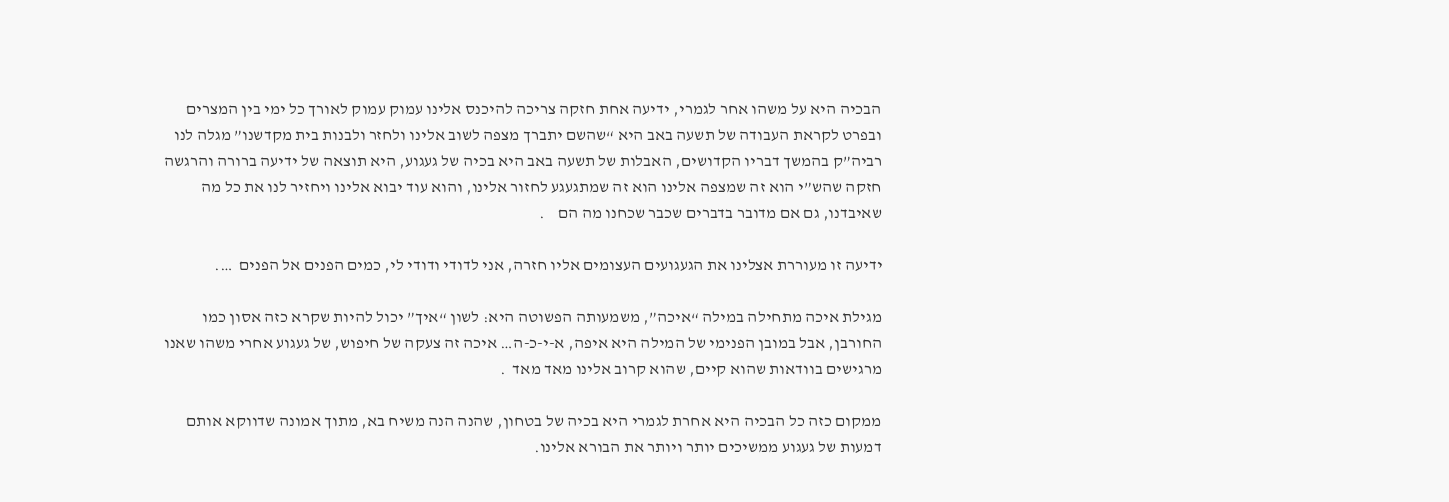הבכיה היא על משהו אחר לגמרי, ידיעה אחת חזקה צריכה להיכנס אלינו עמוק עמוק לאורך כל ימי בין המצרים ובפרט לקראת העבודה של תשעה באב היא “שהשם יתברך מצפה לשוב אלינו ולחזר ולבנות בית מקדשנו” מגלה לנו רביה”ק בהמשך דבריו הקדושים, האבלות של תשעה באב היא בכיה של געגוע, היא תוצאה של ידיעה ברורה והרגשה חזקה שהש”י הוא זה שמצפה אלינו הוא זה שמתגעגע לחזור אלינו, והוא עוד יבוא אלינו ויחזיר לנו את כל מה שאיבדנו, גם אם מדובר בדברים שכבר שכחנו מה הם    .

ידיעה זו מעוררת אצלינו את הגעגועים העצומים אליו חזרה, אני לדודי ודודי לי, כמים הפנים אל הפנים  ….

מגילת איכה מתחילה במילה “איכה”, משמעותה הפשוטה היא: לשון “איך” יכול להיות שקרא כזה אסון כמו החורבן, אבל במובן הפנימי של המילה היא איפה, א-י-כ-ה… איכה זה צעקה של חיפוש, של געגוע אחרי משהו שאנו מרגישים בוודאות שהוא קיים, שהוא קרוב אלינו מאד מאד  .

ממקום כזה כל הבכיה היא אחרת לגמרי היא בכיה של בטחון, שהנה הנה משיח בא, מתוך אמונה שדווקא אותם דמעות של געגוע ממשיכים יותר ויותר את הבורא אלינו.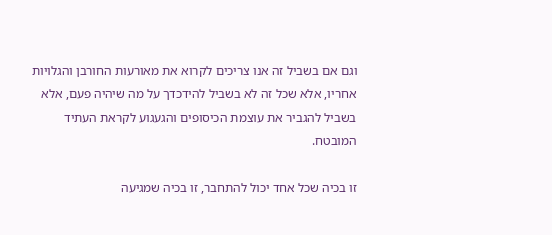וגם אם בשביל זה אנו צריכים לקרוא את מאורעות החורבן והגלויות אחריו, אלא שכל זה לא בשביל להידכדך על מה שיהיה פעם, אלא בשביל להגביר את עוצמת הכיסופים והגעגוע לקראת העתיד המובטח.

זו בכיה שכל אחד יכול להתחבר, זו בכיה שמגיעה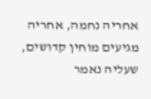אחריה נחמה, אחריה מגיעים מוחין קדושים, שעליה נאמר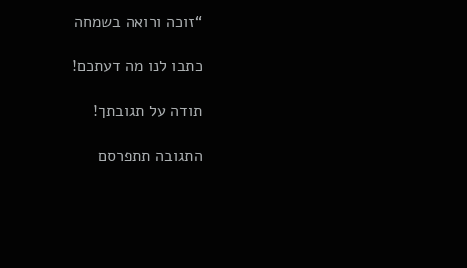“זוכה ורואה בשמחה

כתבו לנו מה דעתכם!

תודה על תגובתך!

התגובה תתפרסם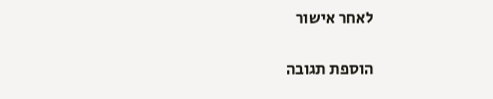לאחר אישור

הוספת תגובה